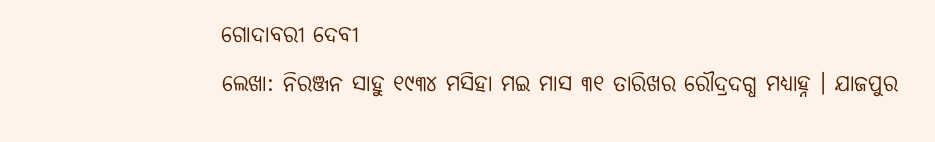ଗୋଦାବରୀ ଦେବୀ
ଲେଖା: ନିରଞ୍ଜନ ସାହୁ ୧୯୩୪ ମସିହା ମଇ ମାସ ୩୧ ତାରିଖର ରୌଦ୍ରଦଗ୍ଧ ମଧ୍ୟାହ୍ନ । ଯାଜପୁର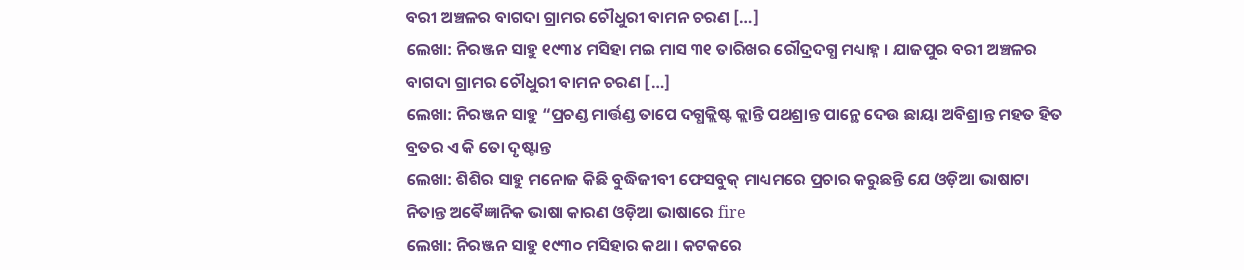ବରୀ ଅଞ୍ଚଳର ବାଗଦା ଗ୍ରାମର ଚୌଧୁରୀ ବାମନ ଚରଣ […]
ଲେଖା: ନିରଞ୍ଜନ ସାହୁ ୧୯୩୪ ମସିହା ମଇ ମାସ ୩୧ ତାରିଖର ରୌଦ୍ରଦଗ୍ଧ ମଧ୍ୟାହ୍ନ । ଯାଜପୁର ବରୀ ଅଞ୍ଚଳର ବାଗଦା ଗ୍ରାମର ଚୌଧୁରୀ ବାମନ ଚରଣ […]
ଲେଖା: ନିରଞ୍ଜନ ସାହୁ “ପ୍ରଚଣ୍ଡ ମାର୍ତ୍ତଣ୍ଡ ତାପେ ଦଗ୍ଧକ୍ଲିଷ୍ଟ କ୍ଲାନ୍ତି ପଥଶ୍ରାନ୍ତ ପାନ୍ଥେ ଦେଉ ଛାୟା ଅବିଶ୍ରାନ୍ତ ମହତ ହିତ ବ୍ରତର ଏ କି ତୋ ଦୃଷ୍ଟାନ୍ତ
ଲେଖା: ଶିଶିର ସାହୁ ମନୋଜ କିଛି ବୁଦ୍ଧିଜୀବୀ ଫେସବୁକ୍ ମାଧ୍ୟମରେ ପ୍ରଚାର କରୁଛନ୍ତି ଯେ ଓଡ଼ିଆ ଭାଷାଟା ନିତାନ୍ତ ଅଵୈଜ୍ଞାନିକ ଭାଷା କାରଣ ଓଡ଼ିଆ ଭାଷାରେ fire
ଲେଖା: ନିରଞ୍ଜନ ସାହୁ ୧୯୩୦ ମସିହାର କଥା । କଟକରେ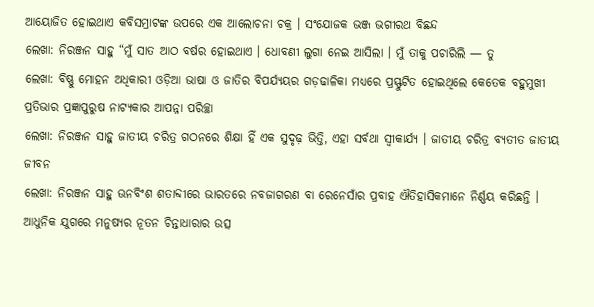ଆୟୋଜିତ ହୋଇଥାଏ କବିସମ୍ରାଟଙ୍କ ଉପରେ ଏକ ଆଲୋଚନା ଚକ୍ର । ସଂଯୋଜକ ଭଞ୍ଜ ଭଗୀରଥ ବିଛନ୍ଦ
ଲେଖା: ନିରଞ୍ଜନ ସାହୁ “ମୁଁ ସାତ ଆଠ ବର୍ଷର ହୋଇଥାଏ । ଧୋବଣୀ ଲୁଗା ନେଇ ଆସିଲା । ମୁଁ ତାକୁ ପଚାରିଲି — ତୁ
ଲେଖା: ବିଷ୍ଣୁ ମୋହନ ଅଧିକାରୀ ଓଡ଼ିଆ ଭାଷା ଓ ଜାତିର ବିପର୍ଯ୍ୟୟର ଗଡ଼ଢାଳିକା ମଧ୍ୟରେ ପ୍ରସ୍ଫୁଟିତ ହୋଇଥିଲେ କେତେକ ବହୁମୁଖୀ ପ୍ରତିଭାର ପ୍ରଜ୍ଞାପୁରୁଷ ନାଟ୍ୟକାର ଆପନ୍ନା ପରିଚ୍ଛା
ଲେଖା: ନିରଞ୍ଜନ ସାହୁ ଜାତୀୟ ଚରିତ୍ର ଗଠନରେ ଶିକ୍ଷା ହିଁ ଏକ ସୁଦୃଢ଼ ଭିତ୍ତି, ଏହା ସର୍ବଥା ସ୍ଵୀକାର୍ଯ୍ୟ । ଜାତୀୟ ଚରିତ୍ର ବ୍ୟତୀତ ଜାତୀୟ ଜୀବନ
ଲେଖା: ନିରଞ୍ଜନ ସାହୁ ଊନବିଂଶ ଶତାବ୍ଦୀରେ ଭାରତରେ ନବଜାଗରଣ ବା ରେନେସାଁର ପ୍ରବାହ ଐତିହାସିକମାନେ ନିର୍ଣ୍ଣୟ କରିଛନ୍ତି । ଆଧୁନିକ ଯୁଗରେ ମନୁଷ୍ୟର ନୂତନ ଚିନ୍ତାଧାରାର ଉତ୍ସ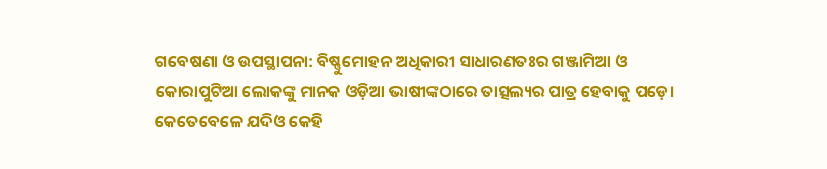ଗବେଷଣା ଓ ଉପସ୍ଥାପନା: ବିଷ୍ଣୁମୋହନ ଅଧିକାରୀ ସାଧାରଣତଃର ଗଞ୍ଜାମିଆ ଓ କୋରାପୁଟିଆ ଲୋକଙ୍କୁ ମାନକ ଓଡ଼ିଆ ଭାଷୀଙ୍କଠାରେ ତାତ୍ସଲ୍ୟର ପାତ୍ର ହେବାକୁ ପଡ଼େ। କେତେବେଳେ ଯଦିଓ କେହି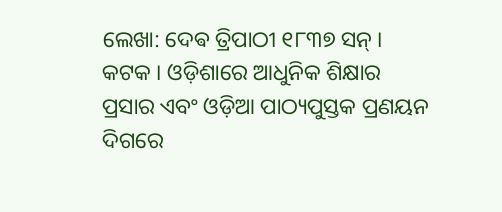ଲେଖା: ଦେଵ ତ୍ରିପାଠୀ ୧୮୩୭ ସନ୍ । କଟକ । ଓଡ଼ିଶାରେ ଆଧୁନିକ ଶିକ୍ଷାର ପ୍ରସାର ଏବଂ ଓଡ଼ିଆ ପାଠ୍ୟପୁସ୍ତକ ପ୍ରଣୟନ ଦିଗରେ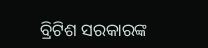ବ୍ରିଟିଶ ସରକାରଙ୍କ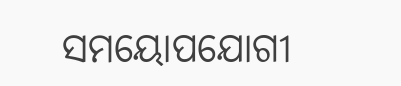ସମୟୋପଯୋଗୀ